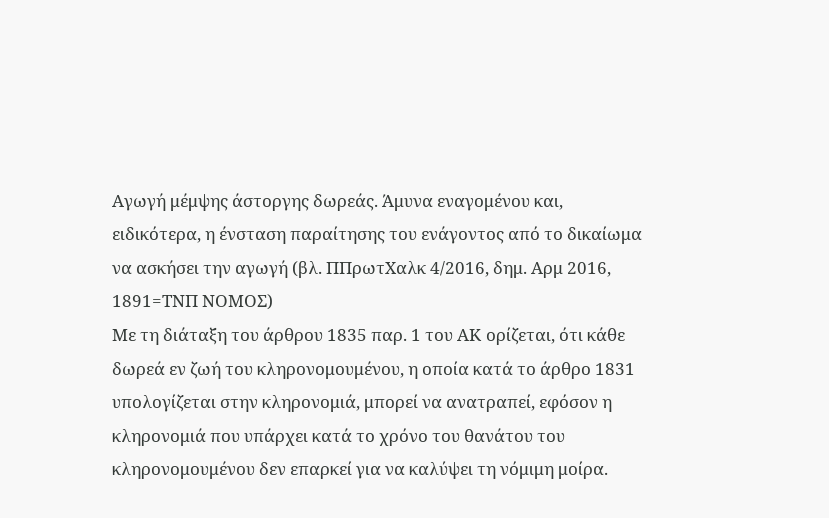Αγωγή μέμψης άστοργης δωρεάς. Άμυνα εναγομένου και, ειδικότερα, η ένσταση παραίτησης του ενάγοντος από το δικαίωμα να ασκήσει την αγωγή (βλ. ΠΠρωτΧαλκ 4/2016, δημ. Αρμ 2016, 1891=ΤΝΠ ΝΟΜΟΣ)
Με τη διάταξη του άρθρου 1835 παρ. 1 του ΑΚ ορίζεται, ότι κάθε δωρεά εν ζωή του κληρονομουμένου, η οποία κατά το άρθρο 1831 υπολογίζεται στην κληρονομιά, μπορεί να ανατραπεί, εφόσον η κληρονομιά που υπάρχει κατά το χρόνο του θανάτου του κληρονομουμένου δεν επαρκεί για να καλύψει τη νόμιμη μοίρα.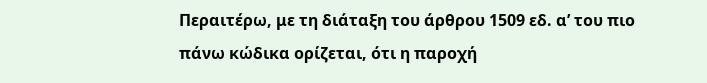Περαιτέρω, με τη διάταξη του άρθρου 1509 εδ. α’ του πιο πάνω κώδικα ορίζεται, ότι η παροχή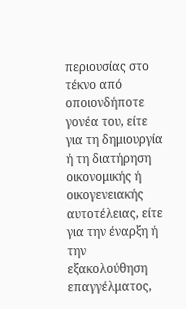περιουσίας στο τέκνο από οποιονδήποτε γονέα του, είτε για τη δημιουργία ή τη διατήρηση οικονομικής ή οικογενειακής αυτοτέλειας, είτε για την έναρξη ή την εξακολούθηση επαγγέλματος,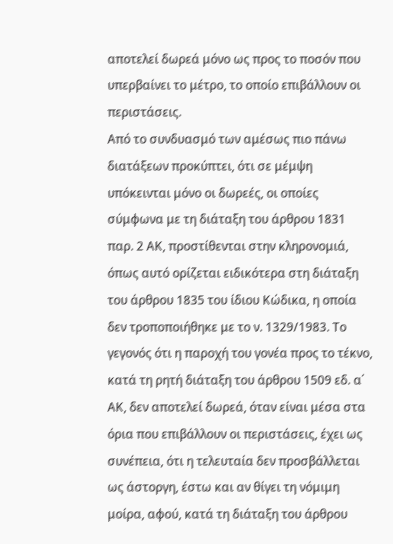αποτελεί δωρεά μόνο ως προς το ποσόν που υπερβαίνει το μέτρο, το οποίο επιβάλλουν οι περιστάσεις.
Από το συνδυασμό των αμέσως πιο πάνω διατάξεων προκύπτει, ότι σε μέμψη υπόκεινται μόνο οι δωρεές, οι οποίες σύμφωνα με τη διάταξη του άρθρου 1831 παρ. 2 ΑΚ, προστίθενται στην κληρονομιά, όπως αυτό ορίζεται ειδικότερα στη διάταξη του άρθρου 1835 του ίδιου Κώδικα, η οποία δεν τροποποιήθηκε με το ν. 1329/1983. Το γεγονός ότι η παροχή του γονέα προς το τέκνο, κατά τη ρητή διάταξη του άρθρου 1509 εδ. α΄ ΑΚ, δεν αποτελεί δωρεά, όταν είναι μέσα στα όρια που επιβάλλουν οι περιστάσεις, έχει ως συνέπεια, ότι η τελευταία δεν προσβάλλεται ως άστοργη, έστω και αν θίγει τη νόμιμη μοίρα, αφού, κατά τη διάταξη του άρθρου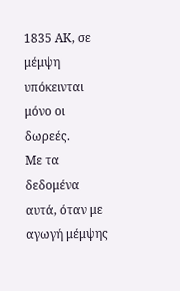1835 ΑΚ, σε μέμψη υπόκεινται μόνο οι δωρεές.
Με τα δεδομένα αυτά, όταν με αγωγή μέμψης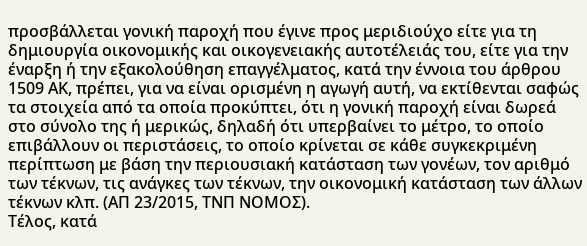προσβάλλεται γονική παροχή που έγινε προς μεριδιούχο είτε για τη δημιουργία οικονομικής και οικογενειακής αυτοτέλειάς του, είτε για την έναρξη ή την εξακολούθηση επαγγέλματος, κατά την έννοια του άρθρου 1509 ΑΚ, πρέπει, για να είναι ορισμένη η αγωγή αυτή, να εκτίθενται σαφώς τα στοιχεία από τα οποία προκύπτει, ότι η γονική παροχή είναι δωρεά στο σύνολο της ή μερικώς, δηλαδή ότι υπερβαίνει το μέτρο, το οποίο επιβάλλουν οι περιστάσεις, το οποίο κρίνεται σε κάθε συγκεκριμένη περίπτωση με βάση την περιουσιακή κατάσταση των γονέων, τον αριθμό των τέκνων, τις ανάγκες των τέκνων, την οικονομική κατάσταση των άλλων τέκνων κλπ. (ΑΠ 23/2015, ΤΝΠ ΝΟΜΟΣ).
Τέλος, κατά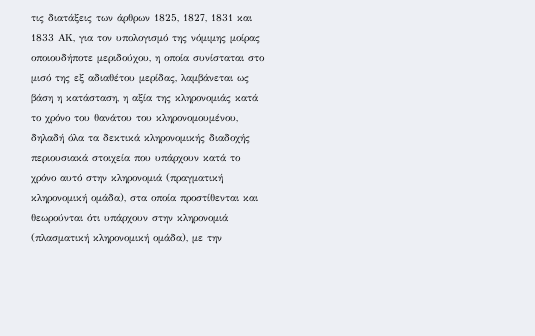τις διατάξεις των άρθρων 1825, 1827, 1831 και 1833 ΑΚ, για τον υπολογισμό της νόμιμης μοίρας οποιουδήποτε μεριδούχου, η οποία συνίσταται στο μισό της εξ αδιαθέτου μερίδας, λαμβάνεται ως βάση η κατάσταση, η αξία της κληρονομιάς κατά το χρόνο του θανάτου του κληρονομουμένου, δηλαδή όλα τα δεκτικά κληρονομικής διαδοχής περιουσιακά στοιχεία που υπάρχουν κατά το χρόνο αυτό στην κληρονομιά (πραγματική κληρονομική ομάδα), στα οποία προστίθενται και θεωρούνται ότι υπάρχουν στην κληρονομιά (πλασματική κληρονομική ομάδα), με την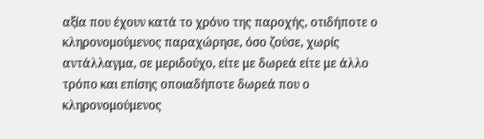αξία που έχουν κατά το χρόνο της παροχής, οτιδήποτε ο κληρονομούμενος παραχώρησε, όσο ζούσε, χωρίς αντάλλαγμα, σε μεριδούχο, είτε με δωρεά είτε με άλλο τρόπο και επίσης οποιαδήποτε δωρεά που ο κληρονομούμενος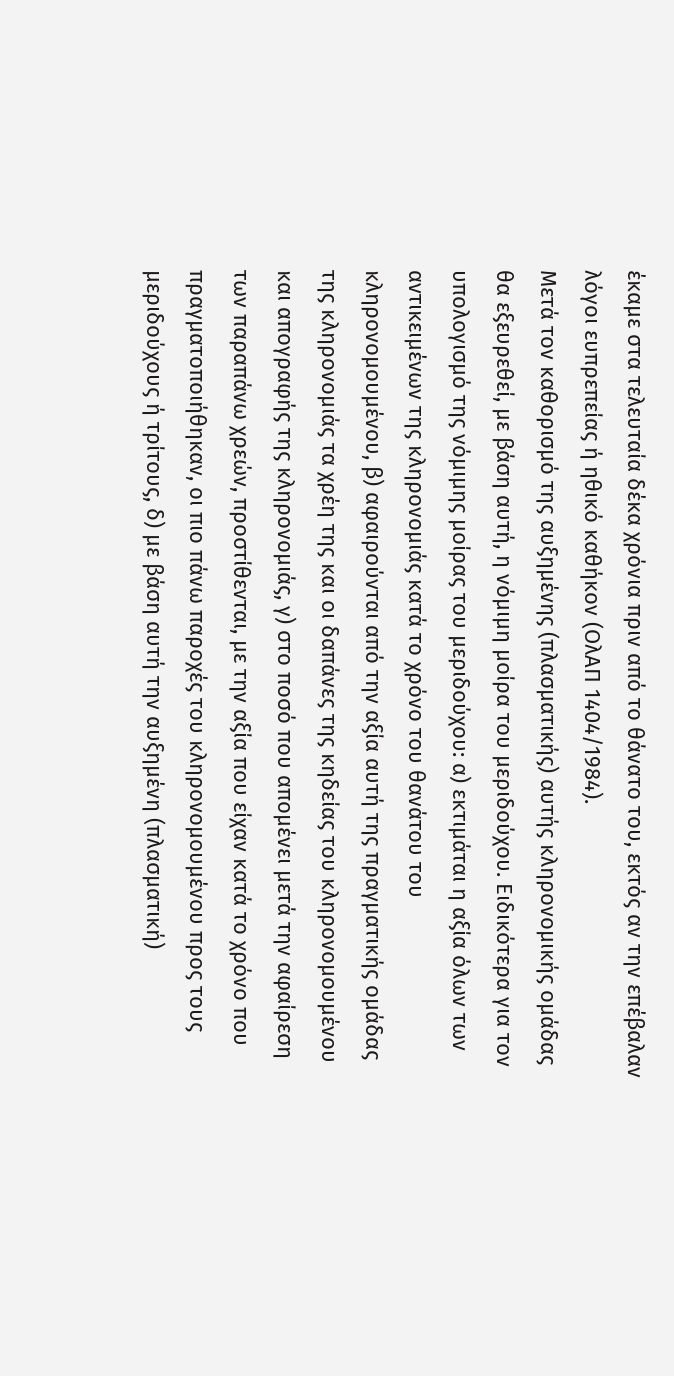έκαμε στα τελευταία δέκα χρόνια πριν από το θάνατο του, εκτός αν την επέβαλαν λόγοι ευπρεπείας ή ηθικό καθήκον (ΟλΑΠ 1404/1984).
Μετά τον καθορισμό της αυξημένης (πλασματικής) αυτής κληρονομικής ομάδας θα εξευρεθεί, με βάση αυτή, η νόμιμη μοίρα του μεριδούχου. Ειδικότερα για τον υπολογισμό της νόμιμης μοίρας του μεριδούχου: α) εκτιμάται η αξία όλων των αντικειμένων της κληρονομιάς κατά το χρόνο του θανάτου του κληρονομουμένου, β) αφαιρούνται από την αξία αυτή της πραγματικής ομάδας της κληρονομιάς τα χρέη της και οι δαπάνες της κηδείας του κληρονομουμένου και απογραφής της κληρονομιάς, γ) στο ποσό που απομένει μετά την αφαίρεση των παραπάνω χρεών, προστίθενται, με την αξία που είχαν κατά το χρόνο που πραγματοποιήθηκαν, οι πιο πάνω παροχές του κληρονομουμένου προς τους μεριδούχους ή τρίτους, δ) με βάση αυτή την αυξημένη (πλασματική)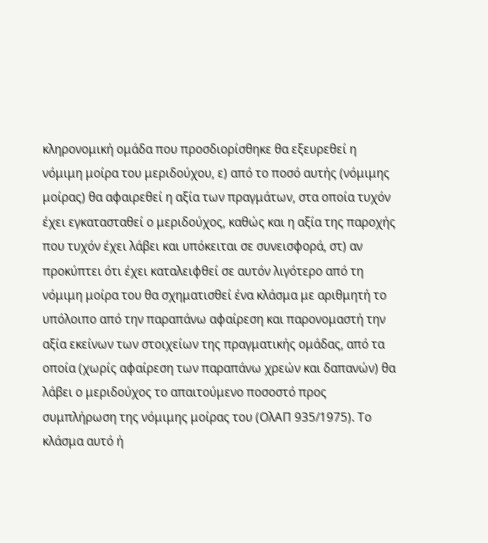κληρονομική ομάδα που προσδιορίσθηκε θα εξευρεθεί η νόμιμη μοίρα του μεριδούχου, ε) από το ποσό αυτής (νόμιμης μοίρας) θα αφαιρεθεί η αξία των πραγμάτων, στα οποία τυχόν έχει εγκατασταθεί ο μεριδούχος, καθώς και η αξία της παροχής που τυχόν έχει λάβει και υπόκειται σε συνεισφορά, στ) αν προκύπτει ότι έχει καταλειφθεί σε αυτόν λιγότερο από τη νόμιμη μοίρα του θα σχηματισθεί ένα κλάσμα με αριθμητή το υπόλοιπο από την παραπάνω αφαίρεση και παρονομαστή την αξία εκείνων των στοιχείων της πραγματικής ομάδας, από τα οποία (χωρίς αφαίρεση των παραπάνω χρεών και δαπανών) θα λάβει ο μεριδούχος το απαιτούμενο ποσοστό προς συμπλήρωση της νόμιμης μοίρας του (ΟλΑΠ 935/1975). Το κλάσμα αυτό ή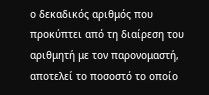ο δεκαδικός αριθμός που προκύπτει από τη διαίρεση του αριθμητή με τον παρονομαστή, αποτελεί το ποσοστό το οποίο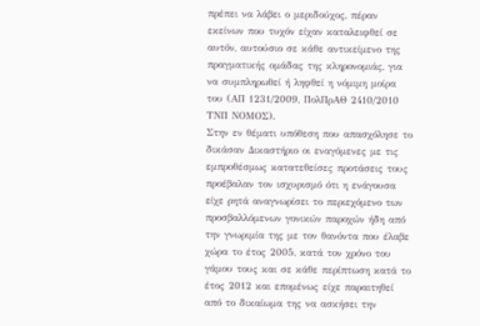πρέπει να λάβει ο μεριδούχος, πέραν εκείνων που τυχόν είχαν καταλειφθεί σε αυτόν, αυτούσιο σε κάθε αντικείμενο της πραγματικής ομάδας της κληρονομιάς, για να συμπληρωθεί ή ληφθεί η νόμιμη μοίρα του (ΑΠ 1231/2009, ΠολΠρΑΘ 2410/2010 ΤΝΠ ΝΟΜΟΣ).
Στην εν θέματι υπόθεση που απασχόλησε το δικάσαν Δικαστήριο οι εναγόμενες με τις εμπροθέσμως κατατεθείσες προτάσεις τους προέβαλαν τον ισχυρισμό ότι η ενάγουσα είχε ρητά αναγνωρίσει το περιεχόμενο των προσβαλλόμενων γονικών παροχών ήδη από την γνωριμία της με τον θανόντα που έλαβε χώρα το έτος 2005, κατά τον χρόνο του γάμου τους και σε κάθε περίπτωση κατά το έτος 2012 και επομένως είχε παραιτηθεί από το δικαίωμα της να ασκήσει την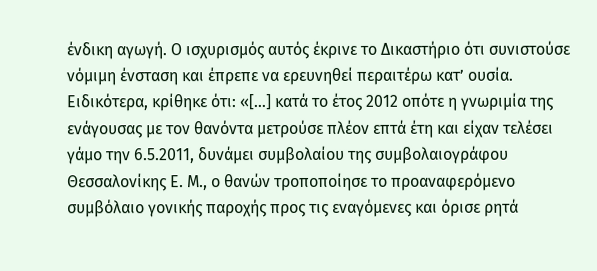ένδικη αγωγή. Ο ισχυρισμός αυτός έκρινε το Δικαστήριο ότι συνιστούσε νόμιμη ένσταση και έπρεπε να ερευνηθεί περαιτέρω κατ’ ουσία.
Ειδικότερα, κρίθηκε ότι: «[…] κατά το έτος 2012 οπότε η γνωριμία της ενάγουσας με τον θανόντα μετρούσε πλέον επτά έτη και είχαν τελέσει γάμο την 6.5.2011, δυνάμει συμβολαίου της συμβολαιογράφου Θεσσαλονίκης Ε. Μ., ο θανών τροποποίησε το προαναφερόμενο συμβόλαιο γονικής παροχής προς τις εναγόμενες και όρισε ρητά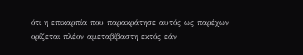ότι η επικαρπία που παρακράτησε αυτός ως παρέχων ορίζεται πλέον αμεταβίβαστη εκτός εάν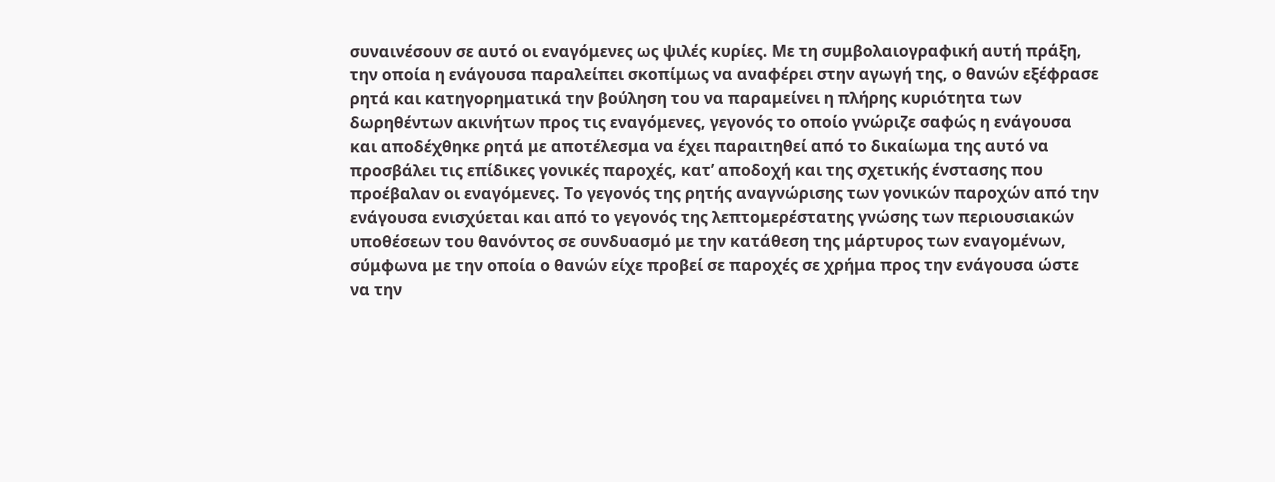συναινέσουν σε αυτό οι εναγόμενες ως ψιλές κυρίες. Με τη συμβολαιογραφική αυτή πράξη, την οποία η ενάγουσα παραλείπει σκοπίμως να αναφέρει στην αγωγή της, ο θανών εξέφρασε ρητά και κατηγορηματικά την βούληση του να παραμείνει η πλήρης κυριότητα των δωρηθέντων ακινήτων προς τις εναγόμενες, γεγονός το οποίο γνώριζε σαφώς η ενάγουσα και αποδέχθηκε ρητά με αποτέλεσμα να έχει παραιτηθεί από το δικαίωμα της αυτό να προσβάλει τις επίδικες γονικές παροχές, κατ’ αποδοχή και της σχετικής ένστασης που προέβαλαν οι εναγόμενες. Το γεγονός της ρητής αναγνώρισης των γονικών παροχών από την ενάγουσα ενισχύεται και από το γεγονός της λεπτομερέστατης γνώσης των περιουσιακών υποθέσεων του θανόντος σε συνδυασμό με την κατάθεση της μάρτυρος των εναγομένων, σύμφωνα με την οποία ο θανών είχε προβεί σε παροχές σε χρήμα προς την ενάγουσα ώστε να την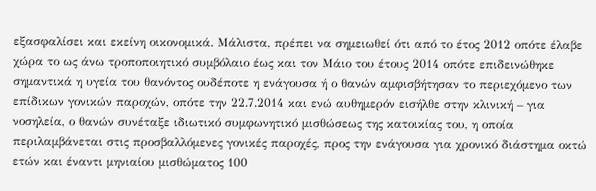εξασφαλίσει και εκείνη οικονομικά. Μάλιστα, πρέπει να σημειωθεί ότι από το έτος 2012 οπότε έλαβε χώρα το ως άνω τροποποιητικό συμβόλαιο έως και τον Μάιο του έτους 2014 οπότε επιδεινώθηκε σημαντικά η υγεία του θανόντος ουδέποτε η ενάγουσα ή ο θανών αμφισβήτησαν το περιεχόμενο των επίδικων γονικών παροχών, οπότε την 22.7.2014 και ενώ αυθημερόν εισήλθε στην κλινική – για νοσηλεία, ο θανών συνέταξε ιδιωτικό συμφωνητικό μισθώσεως της κατοικίας του, η οποία περιλαμβάνεται στις προσβαλλόμενες γονικές παροχές, προς την ενάγουσα για χρονικό διάστημα οκτώ ετών και έναντι μηνιαίου μισθώματος 100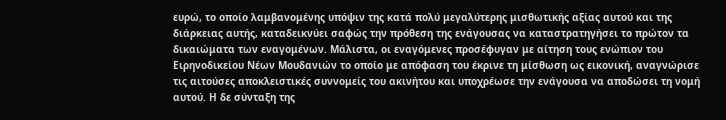ευρώ, το οποίο λαμβανομένης υπόψιν της κατά πολύ μεγαλύτερης μισθωτικής αξίας αυτού και της διάρκειας αυτής, καταδεικνύει σαφώς την πρόθεση της ενάγουσας να καταστρατηγήσει το πρώτον τα δικαιώματα των εναγομένων. Μάλιστα, οι εναγόμενες προσέφυγαν με αίτηση τους ενώπιον του Ειρηνοδικείου Νέων Μουδανιών το οποίο με απόφαση του έκρινε τη μίσθωση ως εικονική, αναγνώρισε τις αιτούσες αποκλειστικές συννομείς του ακινήτου και υποχρέωσε την ενάγουσα να αποδώσει τη νομή αυτού. Η δε σύνταξη της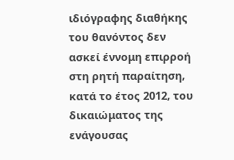ιδιόγραφης διαθήκης του θανόντος δεν ασκεί έννομη επιρροή στη ρητή παραίτηση, κατά το έτος 2012, του δικαιώματος της ενάγουσας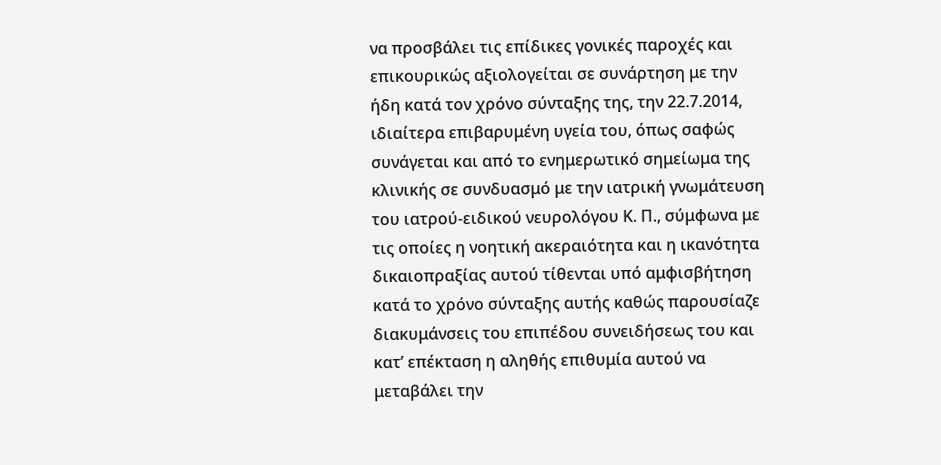να προσβάλει τις επίδικες γονικές παροχές και επικουρικώς αξιολογείται σε συνάρτηση με την ήδη κατά τον χρόνο σύνταξης της, την 22.7.2014, ιδιαίτερα επιβαρυμένη υγεία του, όπως σαφώς συνάγεται και από το ενημερωτικό σημείωμα της κλινικής σε συνδυασμό με την ιατρική γνωμάτευση του ιατρού-ειδικού νευρολόγου Κ. Π., σύμφωνα με τις οποίες η νοητική ακεραιότητα και η ικανότητα δικαιοπραξίας αυτού τίθενται υπό αμφισβήτηση κατά το χρόνο σύνταξης αυτής καθώς παρουσίαζε διακυμάνσεις του επιπέδου συνειδήσεως του και κατ’ επέκταση η αληθής επιθυμία αυτού να μεταβάλει την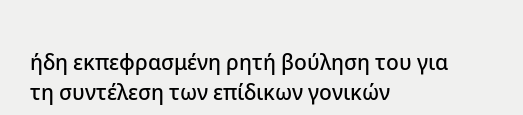ήδη εκπεφρασμένη ρητή βούληση του για τη συντέλεση των επίδικων γονικών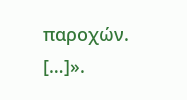παροχών. […]».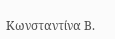Κωνσταντίνα Β.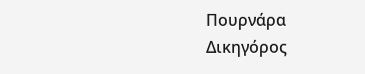Πουρνάρα
Δικηγόρος